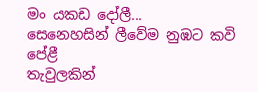මං යකඩ දෝලී...
සෙනෙහසින් ලීවේම නුඹට කවි පේළී
තැවුලකින්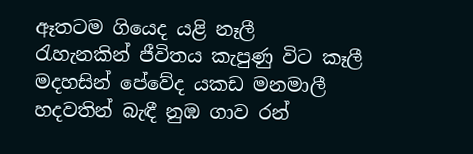ඈතටම ගියෙද යළි නෑලී
රැහැනකින් ජීවිතය කැපුණු විට කෑලී
මදහසින් පේවේද යකඩ මනමාලී
හදවතින් බැඳී නුඹ ගාව රන්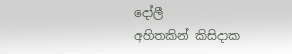දෝලී
අහිතකින් කිසිදාක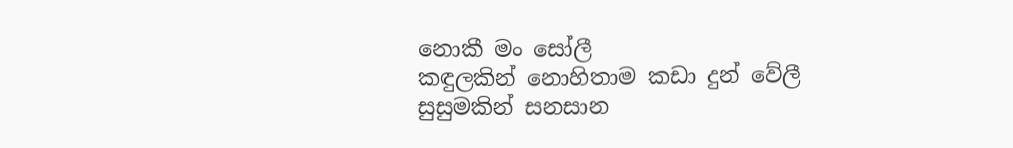නොකී මං සෝලී
කඳුලකින් නොහිතාම කඩා දුන් වේලී
සුසුමකින් සනසාන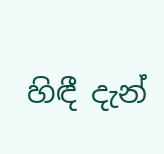හිඳී දැන්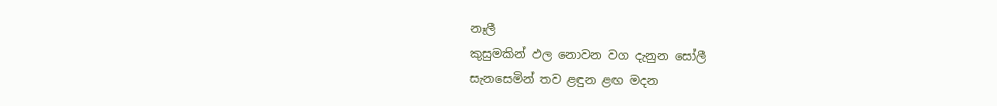නෑලී
කුසුමකින් ඵල නොවන වග දැනුන සෝලී
සැනසෙමින් තව ළඳුන ළඟ මදන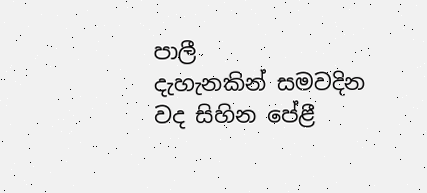පාලී
දැහැනකින් සමවදින වද සිහින පේළී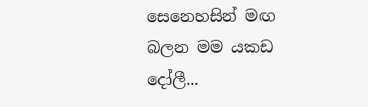සෙනෙහසින් මඟ බලන මම යකඩ දෝලී...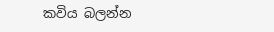කවිය බලන්න